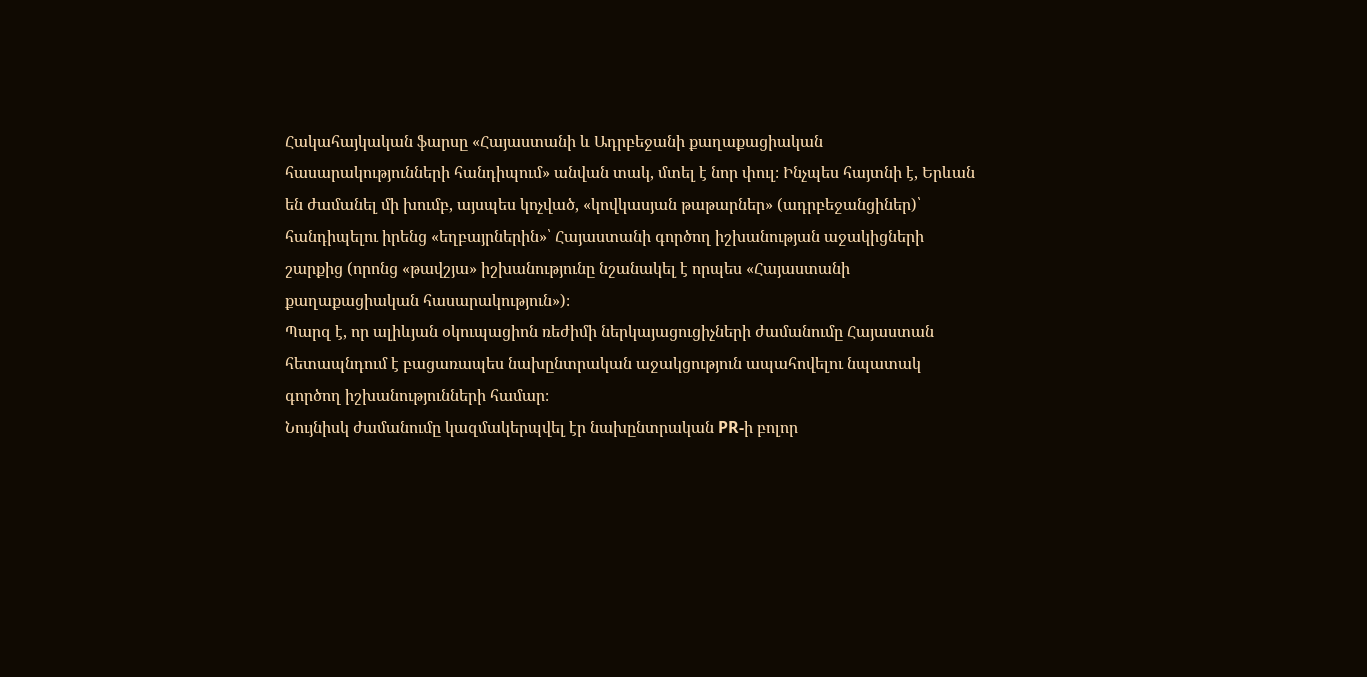Հակահայկական ֆարսը «Հայաստանի և Ադրբեջանի քաղաքացիական հասարակությունների հանդիպում» անվան տակ, մտել է նոր փուլ։ Ինչպես հայտնի է, Երևան են ժամանել մի խումբ, այսպես կոչված, «կովկասյան թաթարներ» (ադրբեջանցիներ)՝ հանդիպելու իրենց «եղբայրներին»՝ Հայաստանի գործող իշխանության աջակիցների շարքից (որոնց «թավշյա» իշխանությունը նշանակել է որպես «Հայաստանի քաղաքացիական հասարակություն»)։
Պարզ է, որ ալիևյան օկուպացիոն ռեժիմի ներկայացուցիչների ժամանումը Հայաստան հետապնդում է բացառապես նախընտրական աջակցություն ապահովելու նպատակ գործող իշխանությունների համար։
Նույնիսկ ժամանումը կազմակերպվել էր նախընտրական PR-ի բոլոր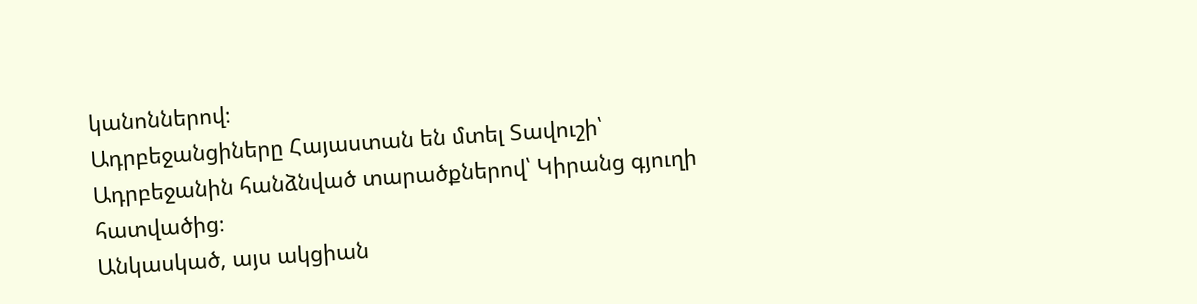կանոններով։
Ադրբեջանցիները Հայաստան են մտել Տավուշի՝ Ադրբեջանին հանձնված տարածքներով՝ Կիրանց գյուղի հատվածից։
Անկասկած, այս ակցիան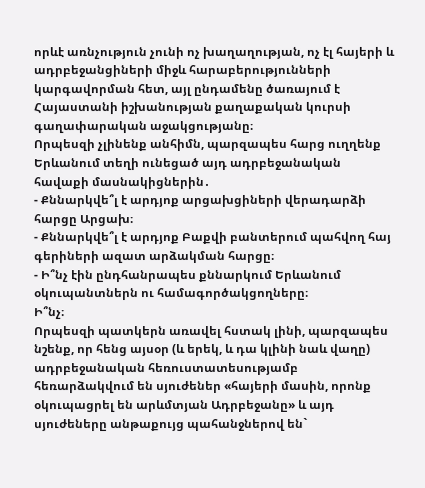որևէ առնչություն չունի ոչ խաղաղության, ոչ էլ հայերի և ադրբեջանցիների միջև հարաբերությունների կարգավորման հետ, այլ ընդամենը ծառայում է Հայաստանի իշխանության քաղաքական կուրսի գաղափարական աջակցությանը։
Որպեսզի չլինենք անհիմն, պարզապես հարց ուղղենք Երևանում տեղի ունեցած այդ ադրբեջանական հավաքի մասնակիցներին․
- Քննարկվե՞լ է արդյոք արցախցիների վերադարձի հարցը Արցախ։
- Քննարկվե՞լ է արդյոք Բաքվի բանտերում պահվող հայ գերիների ազատ արձակման հարցը։
- Ի՞նչ էին ընդհանրապես քննարկում Երևանում օկուպանտներն ու համագործակցողները։
Ի՞նչ։
Որպեսզի պատկերն առավել հստակ լինի, պարզապես նշենք, որ հենց այսօր (և երեկ, և դա կլինի նաև վաղը) ադրբեջանական հեռուստատեսությամբ հեռարձակվում են սյուժեներ «հայերի մասին, որոնք օկուպացրել են արևմտյան Ադրբեջանը» և այդ սյուժեները անթաքույց պահանջներով են`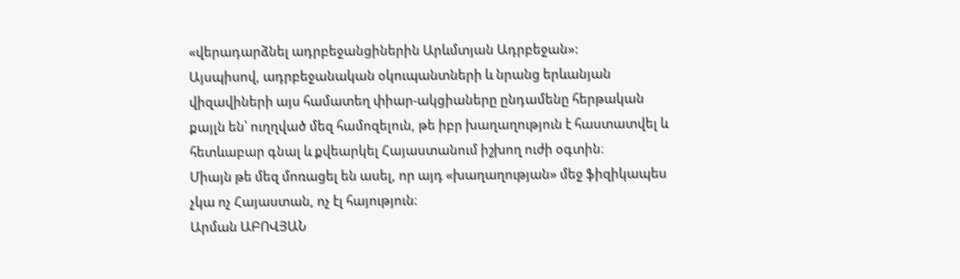«վերադարձնել ադրբեջանցիներին Արևմտյան Ադրբեջան»:
Այսպիսով, ադրբեջանական օկուպանտների և նրանց երևանյան վիզավիների այս համատեղ փիար-ակցիաները ընդամենը հերթական քայլն են՝ ուղղված մեզ համոզելուն, թե իբր խաղաղություն է հաստատվել և հետևաբար գնալ և քվեարկել Հայաստանում իշխող ուժի օգտին։
Միայն թե մեզ մոռացել են ասել, որ այդ «խաղաղության» մեջ ֆիզիկապես չկա ոչ Հայաստան, ոչ էլ հայություն։
Արման ԱԲՈՎՅԱՆ